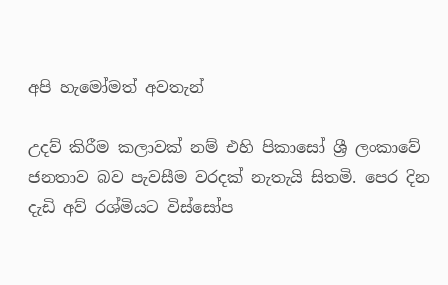අපි හැමෝමත් අවතැන්

උදව් කිරීම කලාවක් නම් එහි පිකාසෝ ශ්‍රී ලංකාවේ ජනතාව බව පැවසීම වරදක් නැතැයි සිතමි. පෙර දින දැඩි අව් රශ්මියට විස්සෝප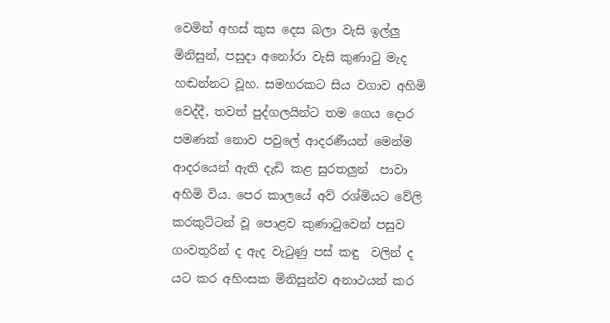වෙමින් අහස් කුස දෙස බලා වැසි ඉල්ලු මිනිසුන්, පසුදා අනෝරා වැසි කුණාටු මැද හඬන්නට වූහ. සමහරකට සිය වගාව අහිමි වෙද්දී, තවත් පුද්ගලයින්ට තම ගෙය දොර පමණක් නොව පවුලේ ආදරණීයන් මෙන්ම ආදරයෙන් ඇති දැඩි කළ සුරතලුන්  පාවා අහිමි විය. පෙර කාලයේ අව් රශ්මියට වේලි කරකුට්ටන් වූ පොළව කුණාටුවෙන් පසුව ගංවතුරින් ද ඇද වැටුණු පස් කඳු  වලින් ද යට කර අහිංසක මිනිසුන්ව අනාථයන් කර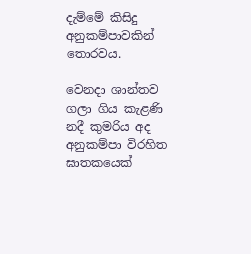දැම්මේ කිසිදු අනුකම්පාවකින් තොරවය.

වෙනදා ශාන්තව ගලා ගිය කැළණි නදී කුමරිය අද අනුකම්පා විරහිත ඝාතකයෙක්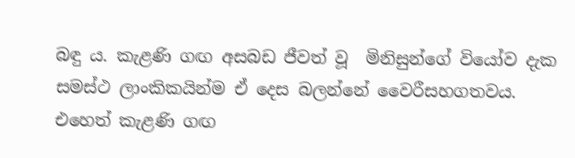බඳු ය. කැළණි ගඟ අසබඩ ජීවත් වූ  මිනිසුන්ගේ වියෝව දැක සමස්ථ ලාංකිකයින්ම ඒ දෙස බලන්නේ වෛරීසහගතවය. එහෙත් කැළණි ගඟ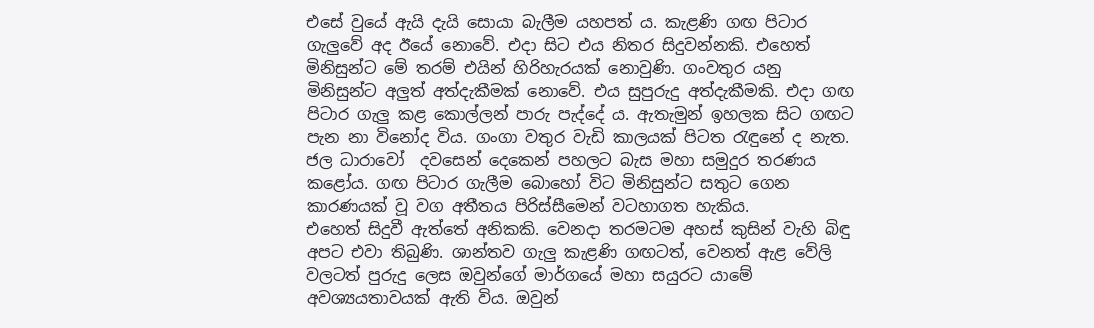එසේ වුයේ ඇයි දැයි සොයා බැලීම යහපත් ය. කැළණි ගඟ පිටාර ගැලුවේ අද ඊයේ නොවේ. එදා සිට එය නිතර සිදුවන්නකි. එහෙත් මිනිසුන්ට මේ තරම් එයින් හිරිහැරයක් නොවුණි. ගංවතුර යනු මිනිසුන්ට අලුත් අත්දැකීමක් නොවේ. එය සුපුරුදු අත්දැකීමකි. එදා ගඟ පිටාර ගැලු කළ කොල්ලන් පාරු පැද්දේ ය. ඇතැමුන් ඉහලක සිට ගඟට පැන නා විනෝද විය. ගංගා වතුර වැඩි කාලයක් පිටත රැඳුනේ ද නැත. ජල ධාරාවෝ  දවසෙන් දෙකෙන් පහලට බැස මහා සමුදුර තරණය කළෝය. ගඟ පිටාර ගැලීම බොහෝ විට මිනිසුන්ට සතුට ගෙන කාරණයක් වූ වග අතීතය පිරිස්සීමෙන් වටහාගත හැකිය.
එහෙත් සිදුවී ඇත්තේ අනිකකි. වෙනදා තරමටම අහස් කුසින් වැහි බිඳු අපට එවා තිබුණි. ශාන්තව ගැලු කැළණි ගඟටත්, වෙනත් ඇළ වේලි වලටත් පුරුදු ලෙස ඔවුන්ගේ මාර්ගයේ මහා සයුරට යාමේ අවශ්‍යයතාවයක් ඇති විය. ඔවුන්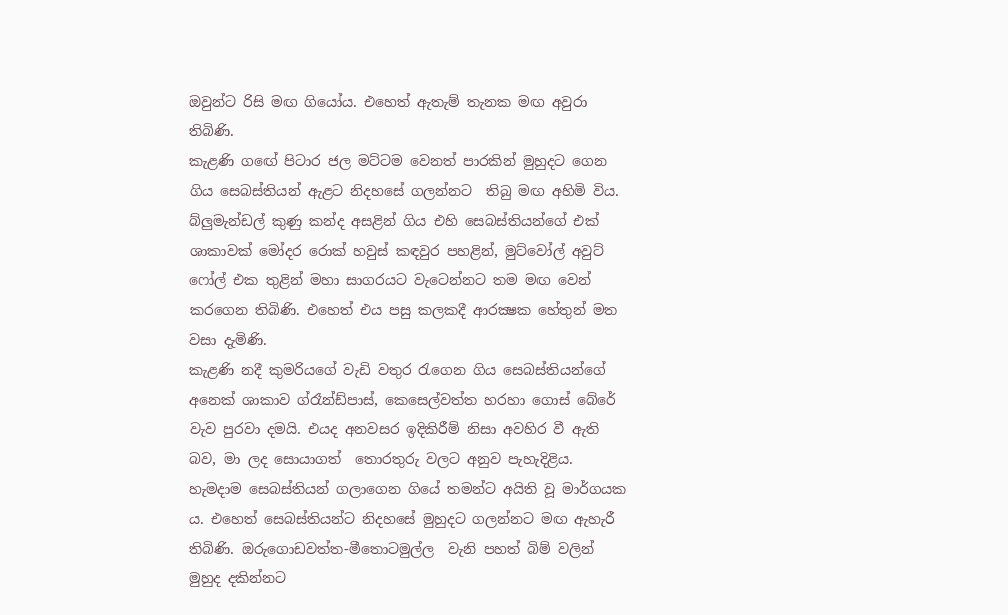ඔවුන්ට රිසි මඟ ගියෝය. එහෙත් ඇතැම් තැනක මඟ අවුරා තිබිණි.
කැළණි ගඟේ පිටාර ජල මට්ටම වෙනත් පාරකින් මුහුදට ගෙන ගිය සෙබස්තියන් ඇළට නිදහසේ ගලන්නට  තිබු මඟ අහිමි විය. බ්ලුමැන්ඩල් කුණු කන්ද අසළින් ගිය එහි සෙබස්තියන්ගේ එක්  ශාකාවක් මෝදර රොක් හවුස් කඳවුර පහළින්, මුට්වෝල් අවුට් ෆෝල් එක තුළින් මහා සාගරයට වැටෙන්නට තම මඟ වෙන් කරගෙන තිබිණි. එහෙත් එය පසු කලකදී ආරක්‍ෂක හේතුන් මත වසා දැමිණි.
කැළණි නදී කුමරියගේ වැඩි වතුර රැගෙන ගිය සෙබස්තියන්ගේ අනෙක් ශාකාව ග්රෑන්ඩ්පාස්, කෙසෙල්වත්ත හරහා ගොස් බේරේ වැව පුරවා දමයි. එයද අනවසර ඉදිකිරීම් නිසා අවහිර වී ඇති බව, මා ලද සොයාගත්  තොරතුරු වලට අනුව පැහැදිළිය.
හැමදාම සෙබස්තියන් ගලාගෙන ගියේ තමන්ට අයිති වූ මාර්ගයක ය. එහෙත් සෙබස්තියන්ට නිදහසේ මුහුදට ගලන්නට මඟ ඇහැරී තිබිණි. ඔරුගොඩවත්ත-මීතොටමුල්ල  වැනි පහත් බිම් වලින් මුහුද දකින්නට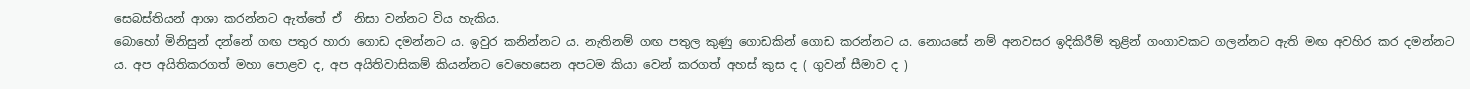සෙබස්තියන් ආශා කරන්නට ඇත්තේ ඒ  නිසා වන්නට විය හැකිය.
බොහෝ මිනිසුන් දන්නේ ගඟ පතුර හාරා ගොඩ දමන්නට ය. ඉවුර කනින්නට ය. නැතිනම් ගඟ පතුල කුණු ගොඩකින් ගොඩ කරන්නට ය. නොයසේ නම් අනවසර ඉදිකිරීම් තුළින් ගංගාවකට ගලන්නට ඇති මඟ අවහිර කර දමන්නට ය. අප අයිතිකරගත් මහා පොළව ද, අප අයිතිවාසිකම් කියන්නට වෙහෙසෙන අපටම කියා වෙන් කරගත් අහස් කුස ද ( ගුවන් සීමාව ද )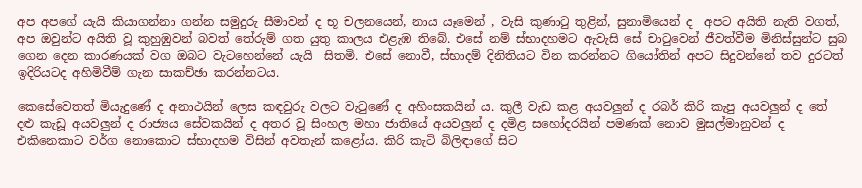අප අපගේ යැයි කියාගන්නා ගන්න සමුදුරු සීමාවන් ද භූ චලනයෙන්, නාය යෑමෙන් , වැසි කුණාටු තුළින්, සුනාමියෙන් ද  අපට අයිති නැති වගත්, අප ඔවුන්ට අයිති වූ කුහුඹුවන් බවත් තේරුම් ගත යුතු කාලය එළැඹ තිබේ. එසේ නම් ස්භාදහමට ඇවැසි සේ චාටුවෙන් ජීවත්වීම මිනිස්සුන්ට සුබ ගෙන දෙන කාරණයක් වග ඔබට වැටහෙන්නේ යැයි  සිතමි. එසේ නොවී, ස්භාදම් දිනිතියට වින කරන්නට ගියෝතින් අපට සිදුවන්නේ තව දුරටත් ඉදිරියටද අහිමිවීම් ගැන සාකච්ඡා කරන්නටය.

කෙසේවෙතත් මියැදුණේ ද අනාථයින් ලෙස කඳවුරු වලට වැටුණේ ද අහිංසකයින් ය. කුලී වැඩ කළ අයවලුන් ද රබර් කිරි කැපු අයවලුන් ද තේ දළු කැඩූ අයවලුන් ද රාජ්‍යය සේවකයින් ද අතර වූ සිංහල මහා ජාතියේ අයවලුන් ද දමිළ සහෝදරයින් පමණක් නොව මුසල්මානුවන් ද එකිනෙකාට වර්ග නොකොට ස්භාදහම විසින් අවතැන් කළෝය. කිරි කැටි බිලිඳාගේ සිට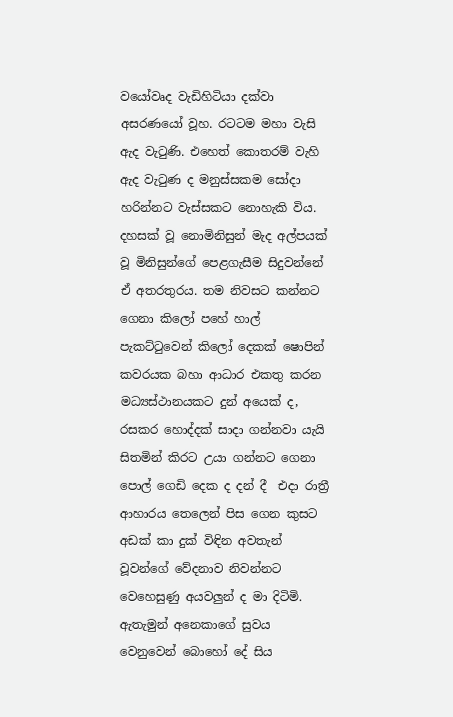වයෝවෘද වැඩිහිටියා දක්වා අසරණයෝ වූහ. රටටම මහා වැසි ඇද වැටුණි. එහෙත් කොතරම් වැහි ඇද වැටුණ ද මනුස්සකම සෝදා හරින්නට වැස්සකට නොහැකි විය. දහසක් වූ නොමිනිසුන් මැද අල්පයක් වූ මිනිසුන්ගේ පෙළගැසීම සිදුවන්නේ ඒ අතරතුරය. තම නිවසට කන්නට ගෙනා කිලෝ පහේ හාල් පැකට්ටුවෙන් කිලෝ දෙකක් ෂොපින් කවරයක බහා ආධාර එකතු කරන මධ්‍යස්ථානයකට දුන් අයෙක් ද, රසකර හොද්දක් සාදා ගන්නවා යැයි සිතමින් කිරට උයා ගන්නට ගෙනා පොල් ගෙඩි දෙක ද දන් දී  එදා රාත්‍රී ආහාරය තෙලෙන් පිස ගෙන කුසට අඩක් කා දුක් විඳින අවතැන් වූවන්ගේ වේදනාව නිවන්නට වෙහෙසුණු අයවලුන් ද මා දිටිමි. ඇතැමුන් අනෙකාගේ සුවය වෙනුවෙන් බොහෝ දේ සිය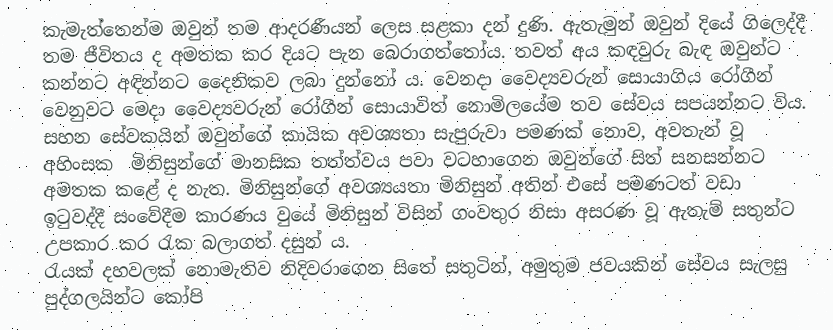කැමැත්තෙන්ම ඔවුන් තම ආදරණීයන් ලෙස සළකා දන් දුණි. ඇතැමුන් ඔවුන් දියේ ගිලෙද්දී තම ජීවිතය ද අමතක කර දියට පැන බෙරාගත්තෝය. තවත් අය කඳවුරු බැඳ ඔවුන්ට කන්නට අඳින්නට දෛනිකව ලබා දුන්නෝ ය. වෙනදා වෛද්‍යවරුන් සොයාගිය රෝගීන් වෙනුවට මෙදා වෛද්‍යවරුන් රෝගීන් සොයාවිත් නොමිලයේම තව සේවය සපයන්නට විය. සහන සේවකයින් ඔවුන්ගේ කායික අවශ්‍යතා සැපුරුවා පමණක් නොව, අවතැන් වූ අහිංසක  මිනිසුන්ගේ මානසික තත්ත්වය පවා වටහාගෙන ඔවුන්ගේ සිත් සනසන්නට අමතක කළේ ද නැත. මිනිසුන්ගේ අවශ්‍යයතා මිනිසුන් අතින් එසේ පමණටත් වඩා ඉටුවද්දී සංවේදීම කාරණය වුයේ මිනිසුන් විසින් ගංවතුර නිසා අසරණ වූ ඇතැම් සතුන්ට උපකාර කර රැක බලාගත් දසුන් ය.
රැයක් දහවලක් නොමැතිව නිදිවරාගෙන සිතේ සතුටින්, අමුතුම ජවයකින් සේවය සැලසු පුද්ගලයින්ට කෝපි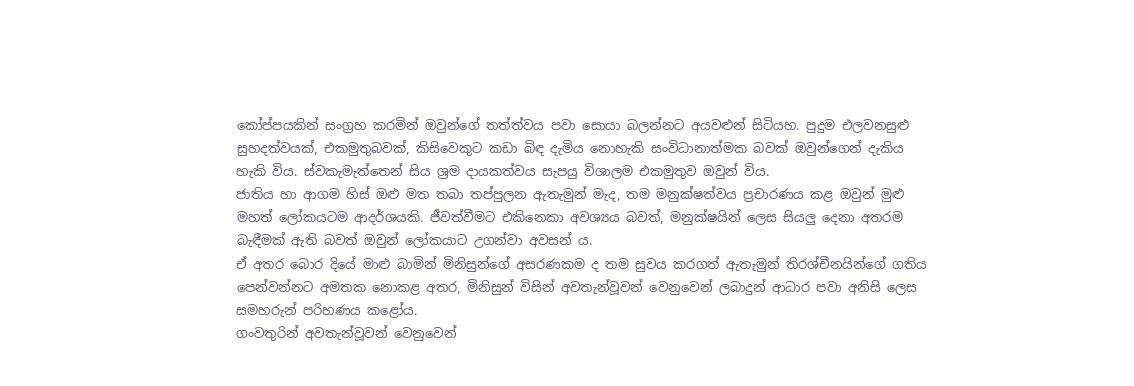කෝප්පයකින් සංග්‍රහ කරමින් ඔවුන්ගේ තත්ත්වය පවා සොයා බලන්නට අයවළුන් සිටියහ. පුදුම එලවනසුළු සුහදත්වයක්, එකමුතුබවක්, කිසිවෙකුට කඩා බිඳ දැමිය නොහැකි සංවිධානාත්මක බවක් ඔවුන්ගෙන් දැකිය හැකි විය. ස්වකැමැත්තෙන් සිය ශ්‍රම දායකත්වය සැපයු විශාලම එකමුතුව ඔවුන් විය.
ජාතිය හා ආගම හිස් ඔළු මත තබා තප්පුලන ඇතැමුන් මැද, තම මනුක්ෂත්වය ප්‍රචාරණය කළ ඔවුන් මුළු මහත් ලෝකයටම ආදර්ශයකි. ජීවත්වීමට එකිනෙකා අවශ්‍යය බවත්, මනුක්ෂයින් ලෙස සියලු දෙනා අතරම බැඳීමක් ඇති බවත් ඔවුන් ලෝකයාට උගන්වා අවසන් ය.
ඒ අතර බොර දියේ මාළු බාමින් මිනිසුන්ගේ අසරණකම ද තම සුවය කරගත් ඇතැමුන් තිරශ්චීනයින්ගේ ගතිය පෙන්වන්නට අමතක නොකළ අතර, මිනිසුන් විසින් අවතැන්වූවන් වෙනුවෙන් ලබාදුන් ආධාර පවා අනිසි ලෙස සමහරුන් පරිහණය කළෝය.
ගංවතුරින් අවතැන්වූවන් වෙනුවෙන්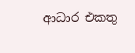ආධාර එකතු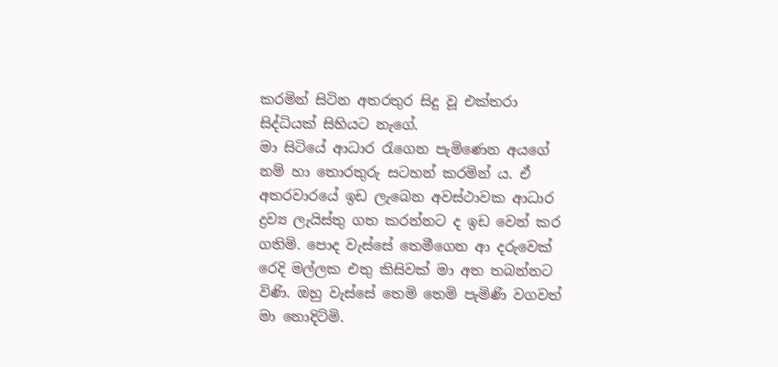කරමින් සිටින අතරතුර සිදු වූ එක්තරා සිද්ධියක් සිහියට නැගේ.
මා සිටියේ ආධාර රැගෙන පැමිණෙන අයගේ නම් හා තොරතුරු සටහන් කරමින් ය. ඒ අතරවාරයේ ඉඩ ලැබෙන අවස්ථාවක ආධාර ද්‍රව්‍ය ලැයිස්තු ගත කරන්නට ද ඉඩ වෙන් කර ගතිමි. පොද වැස්සේ තෙමීගෙන ආ දරුවෙක් රෙදි මල්ලක එතු කිසිවක් මා අත තබන්නට විණි. ඔහු වැස්සේ තෙමි තෙමි පැමිණි වගවත් මා නොදිටිමි.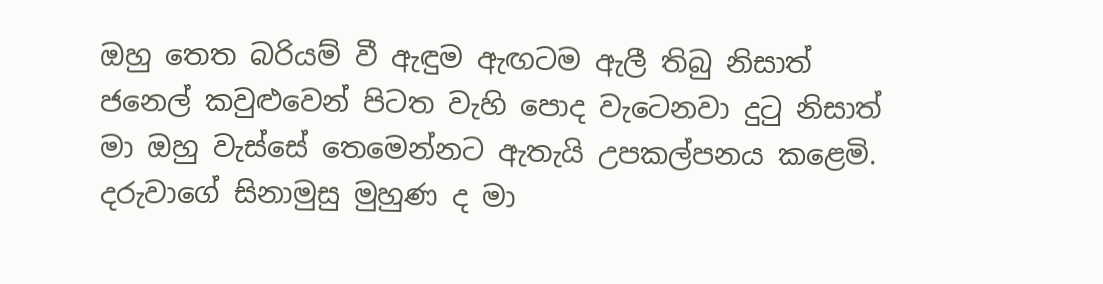ඔහු තෙත බරියම් වී ඇඳුම ඇඟටම ඇලී තිබු නිසාත් ජනෙල් කවුළුවෙන් පිටත වැහි පොද වැටෙනවා දුටු නිසාත් මා ඔහු වැස්සේ තෙමෙන්නට ඇතැයි උපකල්පනය කළෙමි. දරුවාගේ සිනාමුසු මුහුණ ද මා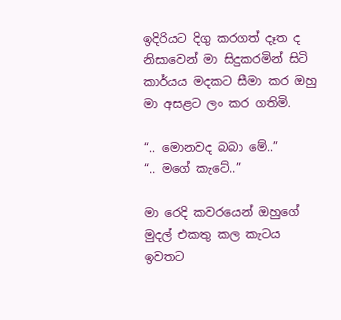ඉදිරියට දිගු කරගත් දෑත ද නිසාවෙන් මා සිදුකරමින් සිටි කාර්යය මදකට සීමා කර ඔහු මා අසළට ලං කර ගතිමි.

“.. මොනවද බබා මේ..”
“.. මගේ කැටේ..”

මා රෙදි කවරයෙන් ඔහුගේ මුදල් එකතු කල කැටය ඉවතට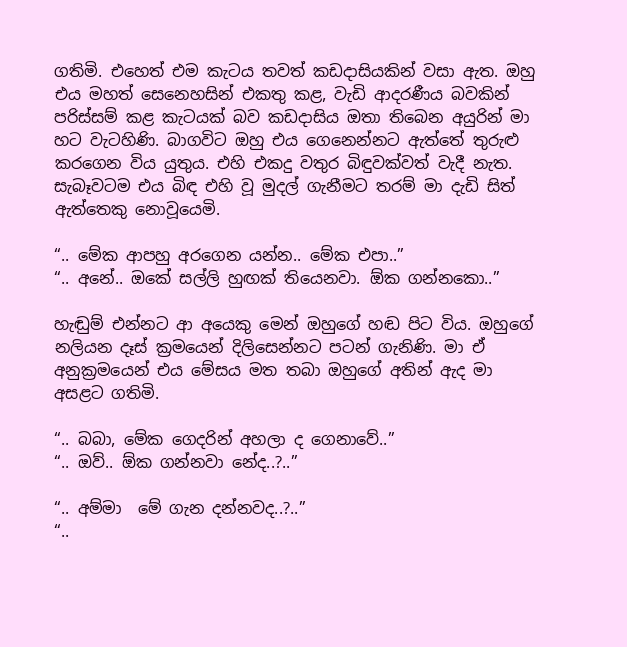ගතිමි. එහෙත් එම කැටය තවත් කඩදාසියකින් වසා ඇත. ඔහු එය මහත් සෙනෙහසින් එකතු කළ, වැඩි ආදරණීය බවකින් පරිස්සම් කළ කැටයක් බව කඩදාසිය ඔතා තිබෙන අයුරින් මා හට වැටහිණි. බාගවිට ඔහු එය ගෙනෙන්නට ඇත්තේ තුරුළු කරගෙන විය යුතුය. එහි එකදු වතුර බිඳුවක්වත් වැදී නැත. සැබෑවටම එය බිඳ එහි වූ මුදල් ගැනීමට තරම් මා දැඩි සිත් ඇත්තෙකු නොවූයෙමි.

“.. මේක ආපහු අරගෙන යන්න.. මේක එපා..”
“.. අනේ.. ඔකේ සල්ලි හුඟක් තියෙනවා. ඕක ගන්නකො..”

හැඬුම් එන්නට ආ අයෙකු මෙන් ඔහුගේ හඬ පිට විය. ඔහුගේ නලියන දෑස් ක්‍රමයෙන් දිලිසෙන්නට පටන් ගැනිණි. මා ඒ අනුක්‍රමයෙන් එය මේසය මත තබා ඔහුගේ අතින් ඇද මා අසළට ගතිමි.

“.. බබා, මේක ගෙදරින් අහලා ද ගෙනාවේ..”
“.. ඔව්.. ඕක ගන්නවා නේද..?..”

“.. අම්මා  මේ ගැන දන්නවද..?..”
“..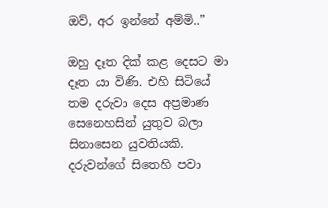ඔව්, අර ඉන්නේ අම්මි..”

ඔහු දෑත දික් කළ දෙසට මා දෑත යා විණි. එහි සිටියේ තම දරුවා දෙස අප්‍රමාණ සෙනෙහසින් යුතුව බලා සිනාසෙන යුවතියකි. දරුවන්ගේ සිතෙහි පවා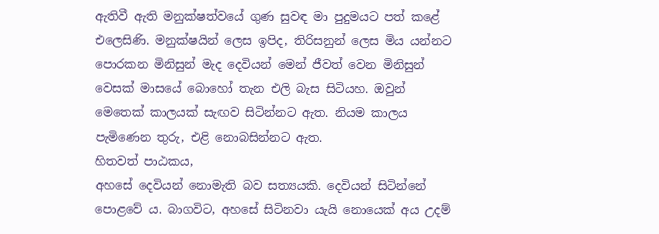ඇතිවී ඇති මනුක්ෂත්වයේ ගුණ සුවඳ මා පුදුමයට පත් කළේ එලෙසිණි. මනුක්ෂයින් ලෙස ඉපිද, තිරිසනුන් ලෙස මිය යන්නට පොරකන මිනිසුන් මැද දෙවියන් මෙන් ජීවත් වෙන මිනිසුන් වෙසක් මාසයේ බොහෝ තැන එලි බැස සිටියහ. ඔවුන් මෙතෙක් කාලයක් සැඟව සිටින්නට ඇත. නියම කාලය පැමිණෙන තුරු, එළි නොබසින්නට ඇත.
හිතවත් පාඨකය,
අහසේ දෙවියන් නොමැති බව සත්‍යයකි. දෙවියන් සිටින්නේ පොළවේ ය. බාගවිට, අහසේ සිටිනවා යැයි නොයෙක් අය උදම්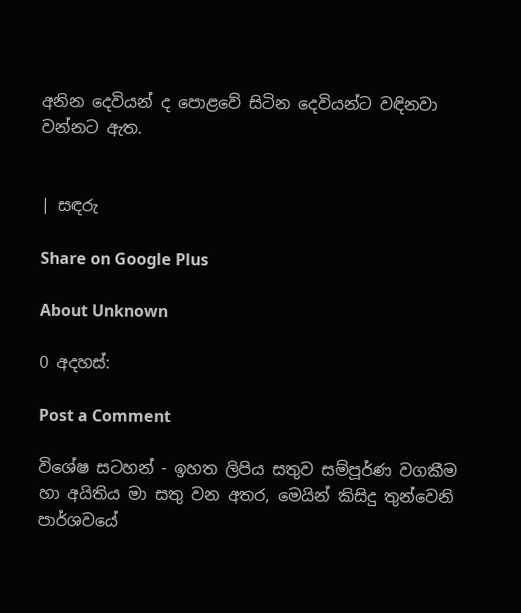අනින දෙවියන් ද පොළවේ සිටින දෙවියන්ට වඳිනවා වන්නට ඇත.


| සඳරු

Share on Google Plus

About Unknown

0 අදහස්:

Post a Comment

විශේෂ සටහන් - ඉහත ලිපිය සතුව සම්පූර්ණ වගකීම හා අයිතිය මා සතු වන අතර, මෙයින් කිසිදු තුන්වෙනි පාර්ශවයේ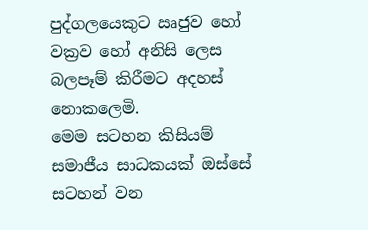පුද්ගලයෙකුට ඍජුව හෝ වක්‍රව හෝ අනිසි ලෙස බලපෑම් කිරීමට අදහස් නොකලෙමි.
මෙම සටහන කිසියම් සමාජීය සාධකයක් ඔස්සේ සටහන් වන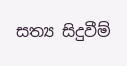සත්‍ය සිදුවීම්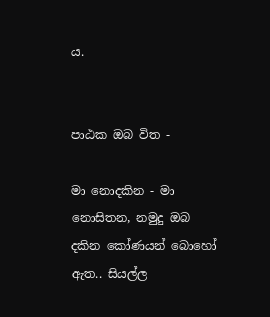ය.


පාඨක ඔබ විත -

මා නොදකින - මා නොසිතන, නමුදු ඔබ දකින කෝණයන් බොහෝ ඇත.. සියල්ල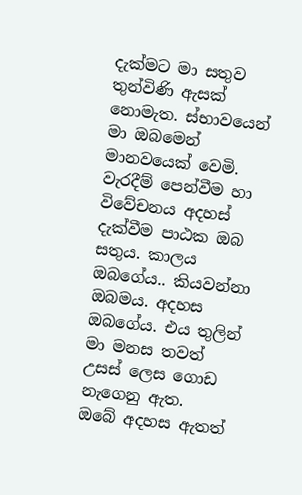දැක්මට මා සතුව තුන්විණි ඇසක් නොමැත. ස්භාවයෙන් මා ඔබමෙන් මානවයෙක් වෙමි.
වැරදීම් පෙන්වීම හා විවේචනය අදහස් දැක්වීම පාඨක ඔබ සතුය. කාලය ඔබගේය.. කියවන්නා ඔබමය. අදහස ඔබගේය. එය තුලින් මා මනස තවත් උසස් ලෙස ගොඩ නැගෙනු ඇත.
ඔබේ අදහස ඇතත්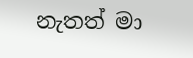නැතත් මා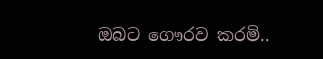ඔබට ගෞරව කරමි..